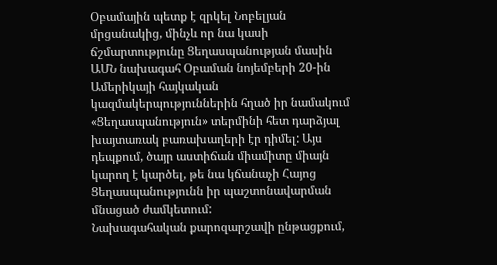Օբամային պետք է զրկել Նոբելյան մրցանակից, մինչև որ նա կասի ճշմարտությունը Ցեղասպանության մասին
ԱՄՆ նախագահ Օբաման նոյեմբերի 20-ին Ամերիկայի հայկական կազմակերպություններին հղած իր նամակում «Ցեղասպանություն» տերմինի հետ դարձյալ խայտառակ բառախաղերի էր դիմել: Այս դեպքում, ծայր աստիճան միամիտը միայն կարող է կարծել, թե նա կճանաչի Հայոց Ցեղասպանությունն իր պաշտոնավարման մնացած ժամկետում:
Նախագահական քարոզարշավի ընթացքում,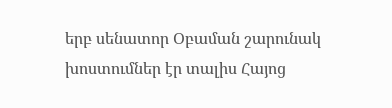երբ սենատոր Օբաման շարունակ խոստումներ էր տալիս Հայոց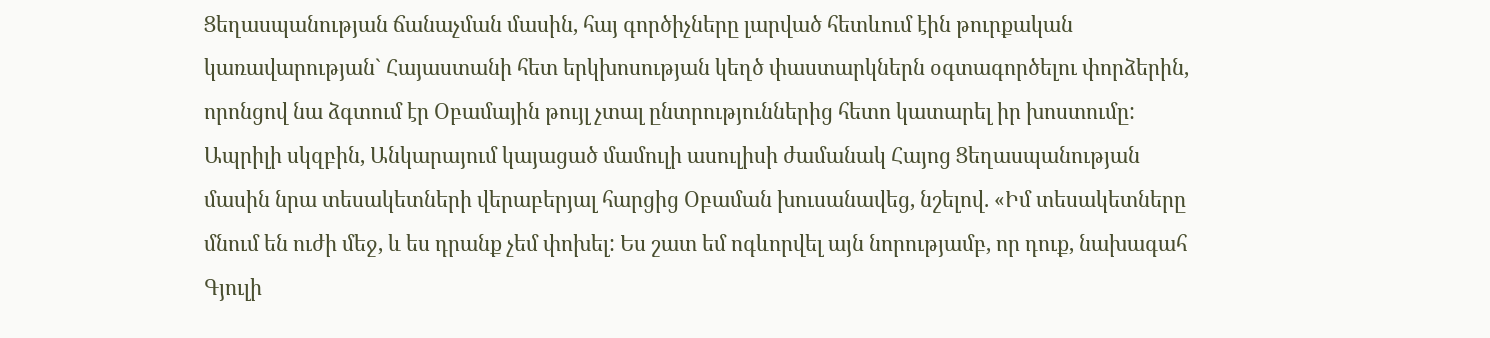Ցեղասպանության ճանաչման մասին, հայ գործիչները լարված հետևում էին թուրքական կառավարության` Հայաստանի հետ երկխոսության կեղծ փաստարկներն օգտագործելու փորձերին, որոնցով նա ձգտում էր Օբամային թույլ չտալ ընտրություններից հետո կատարել իր խոստումը:
Ապրիլի սկզբին, Անկարայում կայացած մամուլի ասուլիսի ժամանակ Հայոց Ցեղասպանության մասին նրա տեսակետների վերաբերյալ հարցից Օբաման խուսանավեց, նշելով. «Իմ տեսակետները մնում են ուժի մեջ, և ես դրանք չեմ փոխել: Ես շատ եմ ոգևորվել այն նորությամբ, որ դուք, նախագահ Գյուլի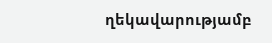ղեկավարությամբ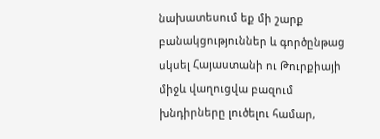նախատեսում եք մի շարք բանակցություններ և գործընթաց սկսել Հայաստանի ու Թուրքիայի միջև վաղուցվա բազում խնդիրները լուծելու համար,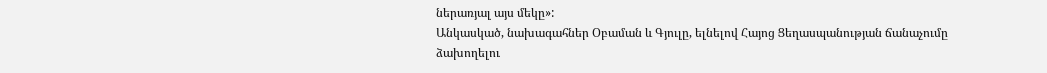ներառյալ այս մեկը»:
Անկասկած, նախագահներ Օբաման և Գյուլը, ելնելով Հայոց Ցեղասպանության ճանաչումը ձախողելու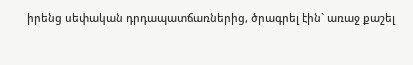իրենց սեփական դրդապատճառներից, ծրագրել էին` առաջ քաշել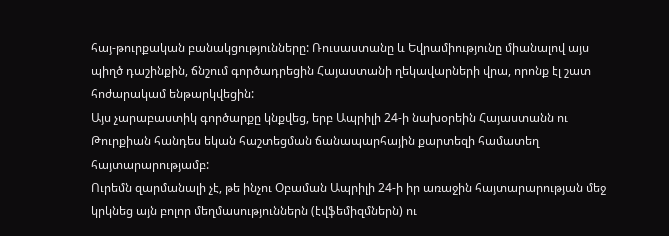հայ-թուրքական բանակցությունները: Ռուսաստանը և Եվրամիությունը միանալով այս պիղծ դաշինքին, ճնշում գործադրեցին Հայաստանի ղեկավարների վրա, որոնք էլ շատ հոժարակամ ենթարկվեցին:
Այս չարաբաստիկ գործարքը կնքվեց, երբ Ապրիլի 24-ի նախօրեին Հայաստանն ու Թուրքիան հանդես եկան հաշտեցման ճանապարհային քարտեզի համատեղ հայտարարությամբ:
Ուրեմն զարմանալի չէ, թե ինչու Օբաման Ապրիլի 24-ի իր առաջին հայտարարության մեջ կրկնեց այն բոլոր մեղմասություններն (էվֆեմիզմներն) ու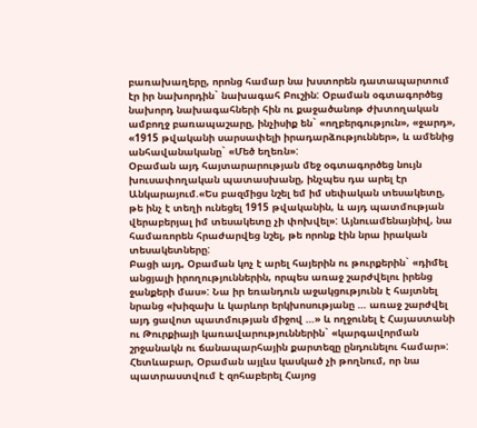բառախաղերը, որոնց համար նա խստորեն դատապարտում էր իր նախորդին` նախագահ Բուշին: Օբաման օգտագործեց նախորդ նախագահների հին ու քաջածանոթ ժխտողական ամբողջ բառապաշարը, ինչիսիք են` «ողբերգություն», «ջարդ», «1915 թվականի սարսափելի իրադարձություններ», և ամենից անհավանականը` «Մեծ եղեռն»:
Օբաման այդ հայտարարության մեջ օգտագործեց նույն խուսափողական պատասխանը, ինչպես դա արել էր Անկարայում.«Ես բազմիցս նշել եմ իմ սեփական տեսակետը, թե ինչ է տեղի ունեցել 1915 թվականին, և այդ պատմության վերաբերյալ իմ տեսակետը չի փոխվել»: Այնուամենայնիվ, նա համառորեն հրաժարվեց նշել, թե որոնք էին նրա իրական տեսակետները:
Բացի այդ, Օբաման կոչ է արել հայերին ու թուրքերին` «դիմել անցյալի իրողություններին, որպես առաջ շարժվելու իրենց ջանքերի մաս»: Նա իր եռանդուն աջակցությունն է հայտնել նրանց «խիզախ և կարևոր երկխոսությանը … առաջ շարժվել այդ ցավոտ պատմության միջով …» և ողջունել է Հայաստանի ու Թուրքիայի կառավարություններին` «կարգավորման շրջանակն ու ճանապարհային քարտեզը ընդունելու համար»:
Հետևաբար, Օբաման այլևս կասկած չի թողնում, որ նա պատրաստվում է զոհաբերել Հայոց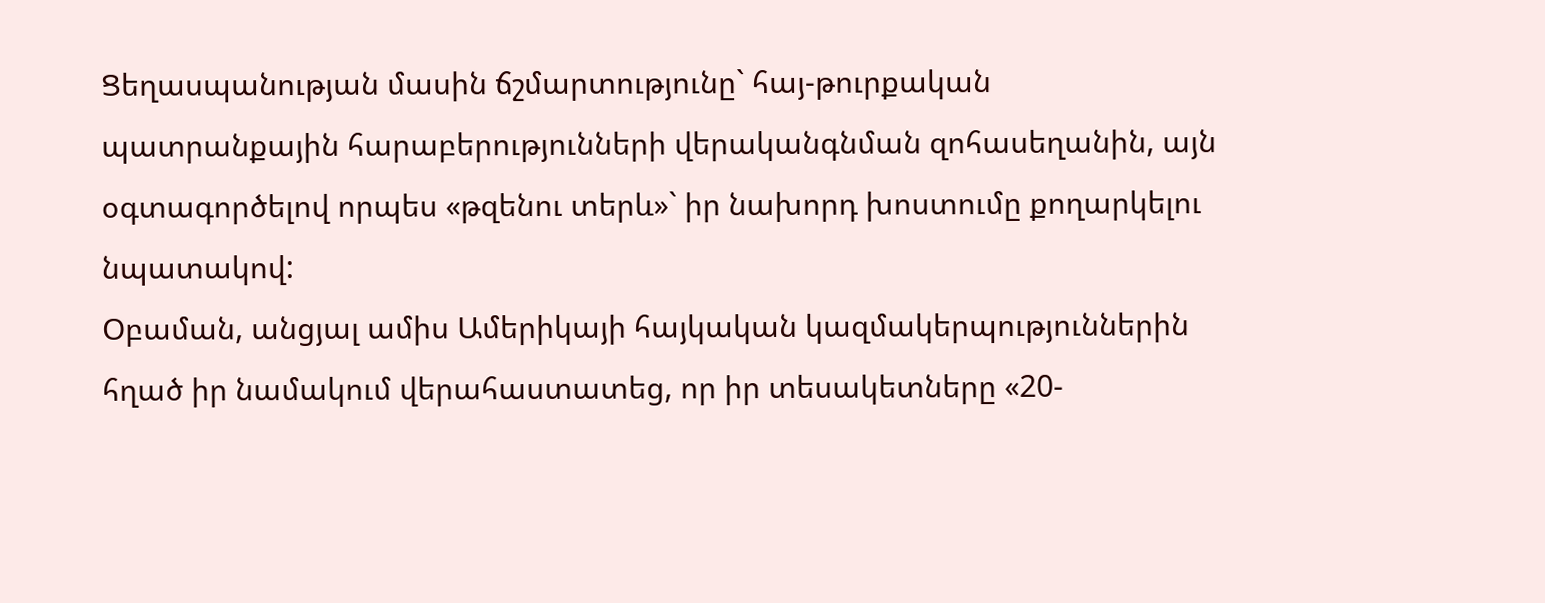Ցեղասպանության մասին ճշմարտությունը` հայ-թուրքական պատրանքային հարաբերությունների վերականգնման զոհասեղանին, այն օգտագործելով որպես «թզենու տերև»` իր նախորդ խոստումը քողարկելու նպատակով:
Օբաման, անցյալ ամիս Ամերիկայի հայկական կազմակերպություններին հղած իր նամակում վերահաստատեց, որ իր տեսակետները «20-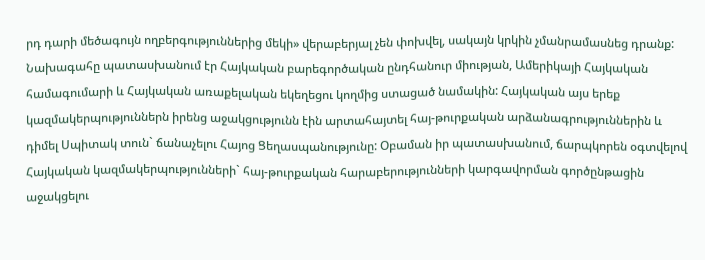րդ դարի մեծագույն ողբերգություններից մեկի» վերաբերյալ չեն փոխվել, սակայն կրկին չմանրամասնեց դրանք: Նախագահը պատասխանում էր Հայկական բարեգործական ընդհանուր միության, Ամերիկայի Հայկական համագումարի և Հայկական առաքելական եկեղեցու կողմից ստացած նամակին: Հայկական այս երեք կազմակերպություններն իրենց աջակցությունն էին արտահայտել հայ-թուրքական արձանագրություններին և դիմել Սպիտակ տուն` ճանաչելու Հայոց Ցեղասպանությունը: Օբաման իր պատասխանում, ճարպկորեն օգտվելով Հայկական կազմակերպությունների` հայ-թուրքական հարաբերությունների կարգավորման գործընթացին աջակցելու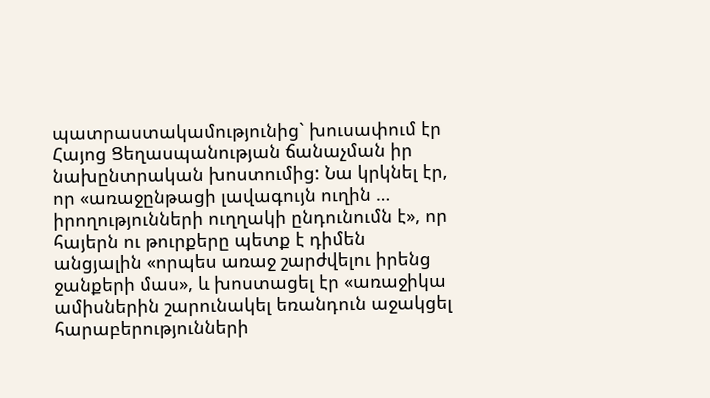պատրաստակամությունից` խուսափում էր Հայոց Ցեղասպանության ճանաչման իր նախընտրական խոստումից: Նա կրկնել էր, որ «առաջընթացի լավագույն ուղին … իրողությունների ուղղակի ընդունումն է», որ հայերն ու թուրքերը պետք է դիմեն անցյալին «որպես առաջ շարժվելու իրենց ջանքերի մաս», և խոստացել էր «առաջիկա ամիսներին շարունակել եռանդուն աջակցել հարաբերությունների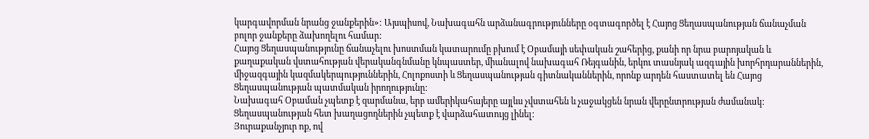կարգավորման նրանց ջանքերին»: Այսպիսով, Նախագահն արձանագրությունները օգտագործել է Հայոց Ցեղասպանության ճանաչման բոլոր ջանքերը ձախողելու համար:
Հայոց Ցեղասպանությունը ճանաչելու խոստման կատարումը բխում է Օբամայի սեփական շահերից, քանի որ նրա բարոյական և քաղաքական վստահության վերականգնմանը կնպաստեր, միանալով նախագահ Ռեյգանին, երկու տասնյակ ազգային խորհրդարաններին, միջազգային կազմակերպություններին, Հոլոքոստի և Ցեղասպանության գիտնականներին, որոնք արդեն հաստատել են Հայոց Ցեղասպանության պատմական իրողությունը:
Նախագահ Օբաման չպետք է զարմանա, երբ ամերիկահայերը այլևս չվստահեն և չաջակցեն նրան վերընտրության ժամանակ: Ցեղասպանության հետ խաղացողներին չպետք է վարձահատույց լինել:
Յուրաքանչյուր ոք, ով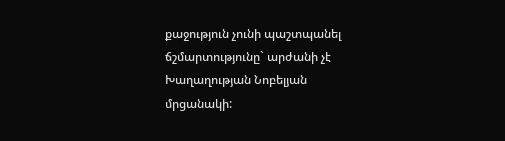քաջություն չունի պաշտպանել ճշմարտությունը` արժանի չէ Խաղաղության Նոբելյան մրցանակի: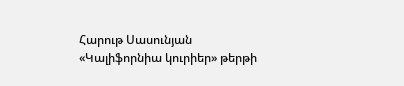Հարութ Սասունյան
«Կալիֆորնիա կուրիեր» թերթի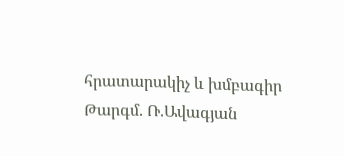հրատարակիչ և խմբագիր
Թարգմ. Ռ.Ավագյան